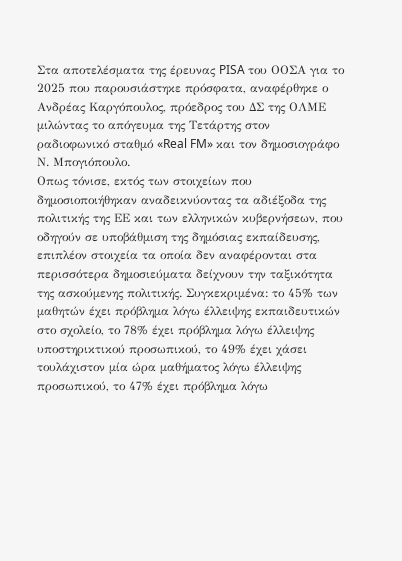Στα αποτελέσματα της έρευνας PISA του ΟΟΣΑ για το 2025 που παρουσιάστηκε πρόσφατα, αναφέρθηκε ο Ανδρέας Καργόπουλος, πρόεδρος του ΔΣ της ΟΛΜΕ μιλώντας το απόγευμα της Τετάρτης στον ραδιοφωνικό σταθμό «Real FM» και τον δημοσιογράφο Ν. Μπογιόπουλο.
Οπως τόνισε, εκτός των στοιχείων που δημοσιοποιήθηκαν αναδεικνύοντας τα αδιέξοδα της πολιτικής της ΕΕ και των ελληνικών κυβερνήσεων, που οδηγούν σε υποβάθμιση της δημόσιας εκπαίδευσης, επιπλέον στοιχεία τα οποία δεν αναφέρονται στα περισσότερα δημοσιεύματα δείχνουν την ταξικότητα της ασκούμενης πολιτικής. Συγκεκριμένα: το 45% των μαθητών έχει πρόβλημα λόγω έλλειψης εκπαιδευτικών στο σχολείο, το 78% έχει πρόβλημα λόγω έλλειψης υποστηρικτικού προσωπικού, το 49% έχει χάσει τουλάχιστον μία ώρα μαθήματος λόγω έλλειψης προσωπικού, το 47% έχει πρόβλημα λόγω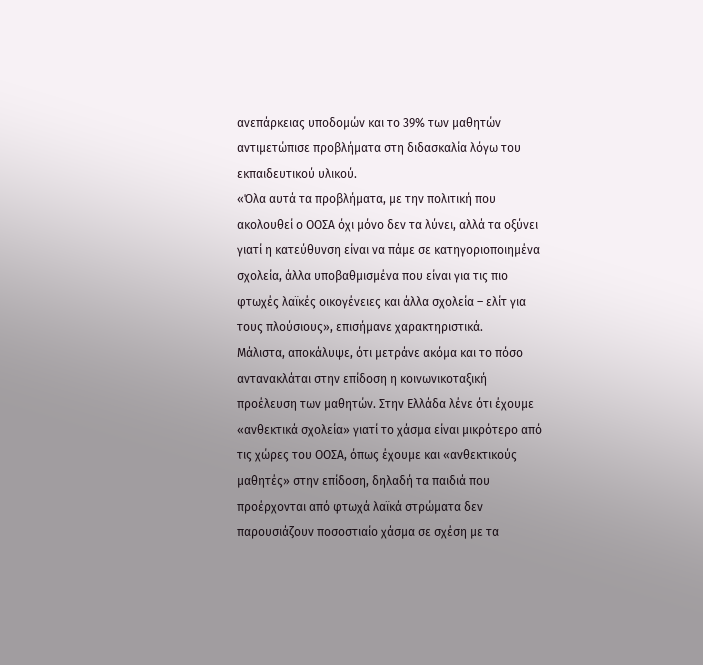ανεπάρκειας υποδομών και το 39% των μαθητών αντιμετώπισε προβλήματα στη διδασκαλία λόγω του εκπαιδευτικού υλικού.
«Όλα αυτά τα προβλήματα, με την πολιτική που ακολουθεί ο ΟΟΣΑ όχι μόνο δεν τα λύνει, αλλά τα οξύνει γιατί η κατεύθυνση είναι να πάμε σε κατηγοριοποιημένα σχολεία, άλλα υποβαθμισμένα που είναι για τις πιο φτωχές λαϊκές οικογένειες και άλλα σχολεία – ελίτ για τους πλούσιους», επισήμανε χαρακτηριστικά.
Μάλιστα, αποκάλυψε, ότι μετράνε ακόμα και το πόσο αντανακλάται στην επίδοση η κοινωνικοταξική προέλευση των μαθητών. Στην Ελλάδα λένε ότι έχουμε «ανθεκτικά σχολεία» γιατί το χάσμα είναι μικρότερο από τις χώρες του ΟΟΣΑ, όπως έχουμε και «ανθεκτικούς μαθητές» στην επίδοση, δηλαδή τα παιδιά που προέρχονται από φτωχά λαϊκά στρώματα δεν παρουσιάζουν ποσοστιαίο χάσμα σε σχέση με τα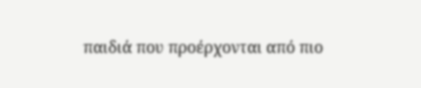παιδιά που προέρχονται από πιο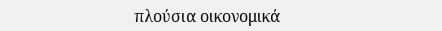πλούσια οικονομικά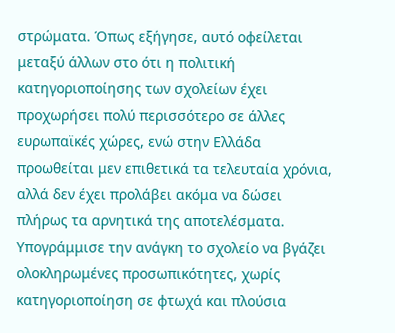στρώματα. Όπως εξήγησε, αυτό οφείλεται μεταξύ άλλων στο ότι η πολιτική κατηγοριοποίησης των σχολείων έχει προχωρήσει πολύ περισσότερο σε άλλες ευρωπαϊκές χώρες, ενώ στην Ελλάδα προωθείται μεν επιθετικά τα τελευταία χρόνια, αλλά δεν έχει προλάβει ακόμα να δώσει πλήρως τα αρνητικά της αποτελέσματα.
Υπογράμμισε την ανάγκη το σχολείο να βγάζει ολοκληρωμένες προσωπικότητες, χωρίς κατηγοριοποίηση σε φτωχά και πλούσια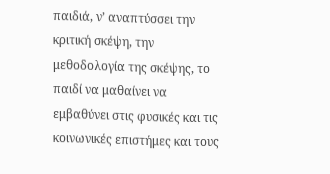παιδιά, ν’ αναπτύσσει την κριτική σκέψη, την μεθοδολογία της σκέψης, το παιδί να μαθαίνει να εμβαθύνει στις φυσικές και τις κοινωνικές επιστήμες και τους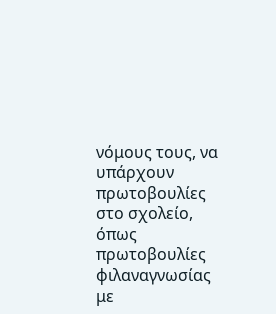νόμους τους, να υπάρχουν πρωτοβουλίες στο σχολείο, όπως πρωτοβουλίες φιλαναγνωσίας με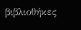βιβλιοθήκες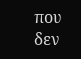που δεν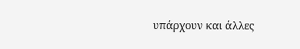υπάρχουν και άλλες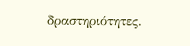δραστηριότητες.